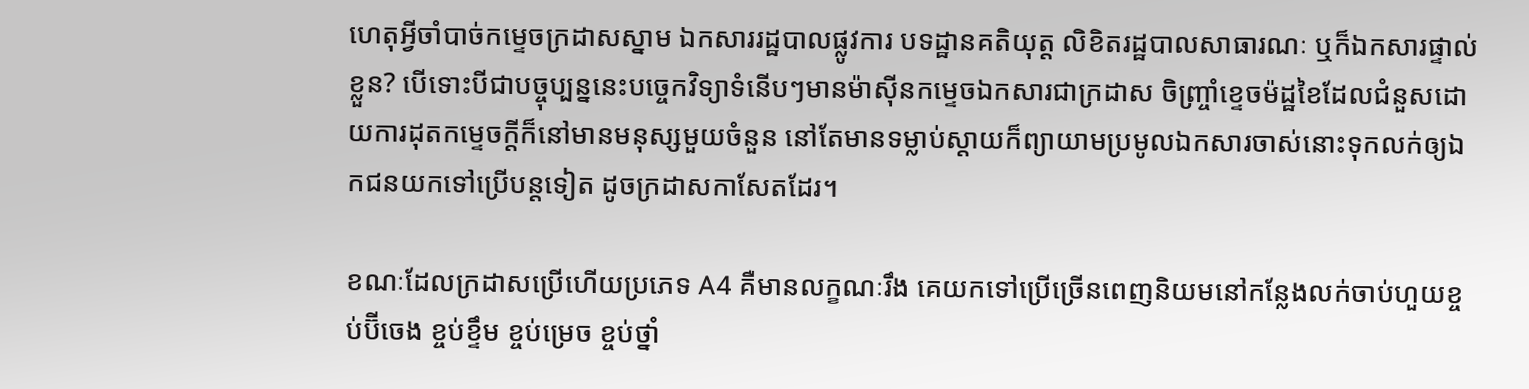ហេតុអ្វីចាំបាច់កម្ទេចក្រដាសស្នាម ឯកសាររដ្ឋបាលផ្លូវការ បទដ្ឋានគតិយុត្ត លិខិតរដ្ឋបាលសាធារណៈ ឬក៏ឯកសារផ្ទាល់ខ្លួន? បើទោះបីជាបច្ចុប្បន្ននេះបច្ចេកវិទ្យាទំនើបៗមានម៉ាស៊ីនកម្ទេចឯកសារជាក្រដាស ចិញ្ច្រាំខ្ទេចម៉ដ្ឋខៃដែលជំនួសដោយការដុតកម្ទេចក្តីក៏នៅមានមនុស្សមួយចំនួន នៅតែមានទម្លាប់ស្តាយក៏ព្យាយាមប្រមូលឯកសារចាស់នោះទុកលក់ឲ្យឯកជនយកទៅប្រើបន្តទៀត ដូចក្រដាសកាសែតដែរ។

ខណៈដែលក្រដាសប្រើហើយប្រភេទ A4 គឺមានលក្ខណៈរឹង គេយកទៅប្រើច្រើនពេញនិយមនៅកន្លែងលក់ចាប់ហួយខ្ចប់ប៊ីចេង ខ្ចប់ខ្ទឹម ខ្ចប់ម្រេច ខ្ចប់ថ្នាំ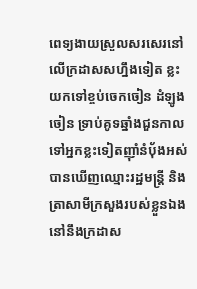ពេទ្យងាយស្រួលសរសេរនៅលើក្រដាសសហ្នឹងទៀត ខ្លះយកទៅខ្ចប់ចេកចៀន ដំឡូងចៀន ទ្រាប់គូទឆ្នាំងជួនកាលទៅអ្នកខ្លះទៀតញ៉ាំនំប៉័ងអស់បានឃើញឈ្មោះរដ្ឋមន្ត្រី និងត្រាសាមីក្រសួងរបស់ខ្លួនឯងនៅនឹងក្រដាស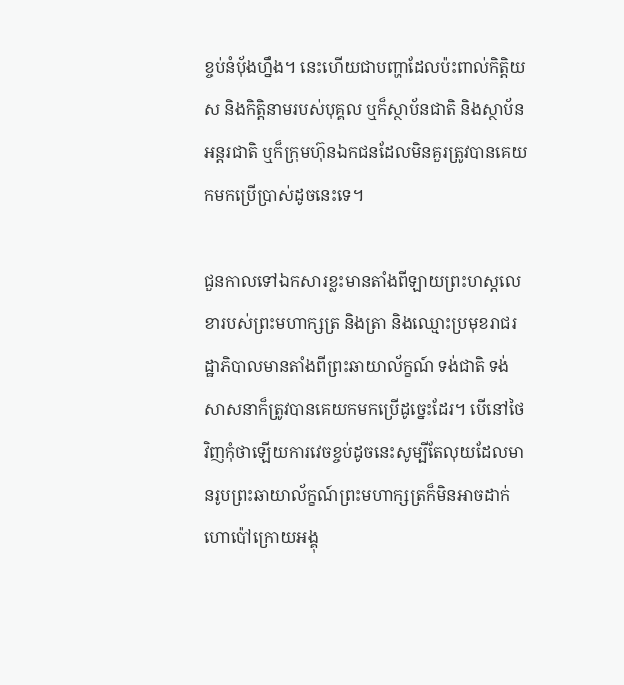ខ្ចប់នំប៉័ងហ្នឹង។ នេះហើយជាបញ្ហាដែលប៉ះពាល់កិត្តិយស និងកិត្តិនាមរបស់បុគ្គល ឬក៏ស្ថាប័នជាតិ និងស្ថាប័នអន្តរជាតិ ឬក៏ក្រុមហ៊ុនឯកជនដែលមិនគួរត្រូវបានគេយកមកប្រើប្រាស់ដូចនេះទេ។

ជួនកាលទៅឯកសារខ្លះមានតាំងពីឡាយព្រះហស្តលេខារបស់ព្រះមហាក្សត្រ និងត្រា និងឈ្មោះប្រមុខរាជរដ្ឋាភិបាលមានតាំងពីព្រះឆាយាល័ក្ខណ៍ ទង់ជាតិ ទង់សាសនាក៏ត្រូវបានគេយកមកប្រើដូច្នេះដែរ។ បើនៅថៃវិញកុំថាឡើយការវេចខ្ចប់ដូចនេះសូម្បីតែលុយដែលមានរូបព្រះឆាយាល័ក្ខណ៍ព្រះមហាក្សត្រក៏មិនអាចដាក់ហោប៉ៅក្រោយអង្គុ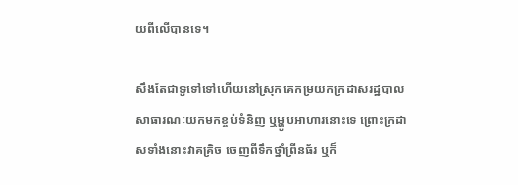យពីលើបានទេ។

សឹងតែជាទូទៅទៅហើយនៅស្រុកគេកម្រយកក្រដាសរដ្ឋបាលសាធារណៈយកមកខ្ចប់ទំនិញ ឬម្ហូបអាហារនោះទេ ព្រោះក្រដាសទាំងនោះវាគគ្រិច ចេញពីទឹកថ្នាំព្រីនធ័រ ឬក៏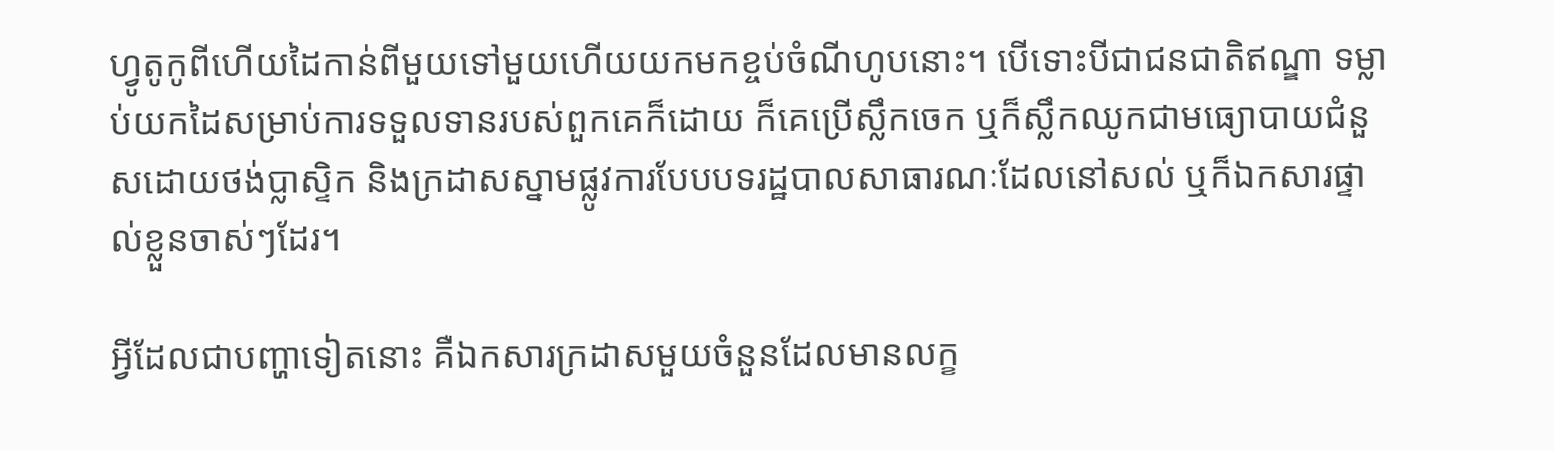ហ្វូតូកូពីហើយដៃកាន់ពីមួយទៅមួយហើយយកមកខ្ចប់ចំណីហូបនោះ។ បើទោះបីជាជនជាតិឥណ្ឌា ទម្លាប់យកដៃសម្រាប់ការទទួលទានរបស់ពួកគេក៏ដោយ ក៏គេប្រើស្លឹកចេក ឬក៏ស្លឹកឈូកជាមធ្យោបាយជំនួសដោយថង់ប្លាស្ទិក និងក្រដាសស្នាមផ្លូវការបែបបទរដ្ឋបាលសាធារណៈដែលនៅសល់ ឬក៏ឯកសារផ្ទាល់ខ្លួនចាស់ៗដែរ។

អ្វីដែលជាបញ្ហាទៀតនោះ គឺឯកសារក្រដាសមួយចំនួនដែលមានលក្ខ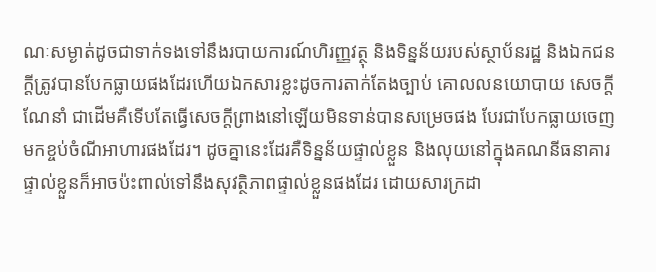ណៈសម្ងាត់ដូចជាទាក់ទងទៅនឹងរបាយការណ៍ហិរញ្ញវត្ថុ និងទិន្នន័យរបស់ស្ថាប័នរដ្ឋ និងឯកជនក្តីត្រូវបានបែកធ្លាយផងដែរហើយឯកសារខ្លះដូចការតាក់តែងច្បាប់ គោលលនយោបាយ សេចក្តីណែនាំ ជាដើមគឺទើបតែធ្វើសេចក្តីព្រាងនៅឡើយមិនទាន់បានសម្រេចផង បែរជាបែកធ្លាយចេញមកខ្ចប់ចំណីអាហារផងដែរ។ ដូចគ្នានេះដែរគឺទិន្នន័យផ្ទាល់ខ្លួន និងលុយនៅក្នុងគណនីធនាគារផ្ទាល់ខ្លួនក៏អាចប៉ះពាល់ទៅនឹងសុវត្ថិភាពផ្ទាល់ខ្លួនផងដែរ ដោយសារក្រដា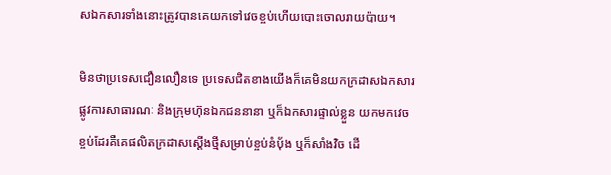សឯកសារទាំងនោះត្រូវបានគេយកទៅវេចខ្ចប់ហើយបោះចោលរាយប៉ាយ។

មិនថាប្រទេសជឿនលឿនទេ ប្រទេសជិតខាងយើងក៏គេមិនយកក្រដាសឯកសារផ្លូវការសាធារណៈ និងក្រុមហ៊ុនឯកជននានា ឬក៏ឯកសារផ្ទាល់ខ្លួន យកមកវេចខ្ចប់ដែរគឺគេផលិតក្រដាសស្តើងថ្មីសម្រាប់ខ្ចប់នំប៉័ង ឬក៏សាំងវិច ដើ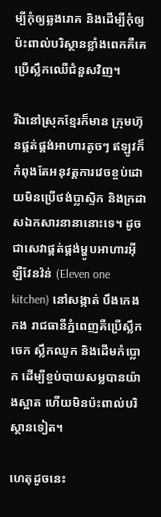ម្បីកុំឲ្យឆ្លងរោគ និងដើម្បីកុំឲ្យប៉ះពាល់បរិស្ថានខ្លាំងពេកគឺគេប្រើស្លឹកឈើជំនួសវិញ។

រីឯនៅស្រុកខ្មែរក៏មាន ក្រុមហ៊ុនផ្គត់ផ្គង់អាហារតូចៗ ឥឡូវក៏កំពុងតែអនុវត្តការវេចខ្ចប់ដោយមិនប្រើថង់ប្លាស្ទិក និងក្រដាសឯកសារនានានោះទេ។ ដូចជាសេវាផ្គត់ផ្គង់ម្ហូបអាហារអ៊ីឡឺវែនវ៉ន់ (Eleven one kitchen) នៅសង្កាត់ បឹងកេងកង រាជធានីភ្នំពេញគឺប្រើស្លឹកចេក ស្លឹកឈូក និងដើមកំប្លោក ដើម្បីខ្ចប់បាយសម្លបានយ៉ាងស្អាត ហើយមិនប៉ះពាល់បរិស្ថានទៀត។

ហេតុដូចនេះ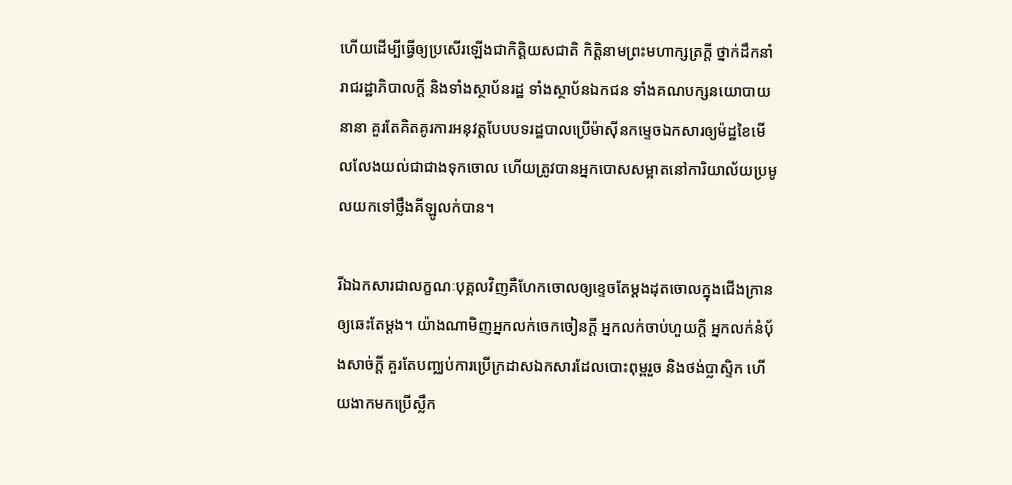ហើយដើម្បីធ្វើឲ្យប្រសើរឡើងជាកិត្តិយសជាតិ កិត្តិនាមព្រះមហាក្សត្រក្តី ថ្នាក់ដឹកនាំរាជរដ្ឋាភិបាលក្តី និងទាំងស្ថាប័នរដ្ឋ ទាំងស្ថាប័នឯកជន ទាំងគណបក្សនយោបាយនានា គួរតែគិតគូរការអនុវត្តបែបបទរដ្ឋបាលប្រើម៉ាស៊ីនកម្ទេចឯកសារឲ្យម៉ដ្ឋខៃមើលលែងយល់ជាជាងទុកចោល ហើយត្រូវបានអ្នកបោសសម្អាតនៅការិយាល័យប្រមូលយកទៅថ្លឹងគីឡូលក់បាន។

រីឯឯកសារជាលក្ខណៈបុគ្គលវិញគឺហែកចោលឲ្យខ្ទេចតែម្តងដុតចោលក្នុងជើងក្រានឲ្យឆេះតែម្តង។ យ៉ាងណាមិញអ្នកលក់ចេកចៀនក្តី អ្នកលក់ចាប់ហួយក្តី អ្នកលក់នំប៉័ងសាច់ក្តី គួរតែបញ្ឈប់ការប្រើក្រដាសឯកសារដែលបោះពុម្ពរួច និងថង់ប្លាស្ទិក ហើយងាកមកប្រើស្លឹក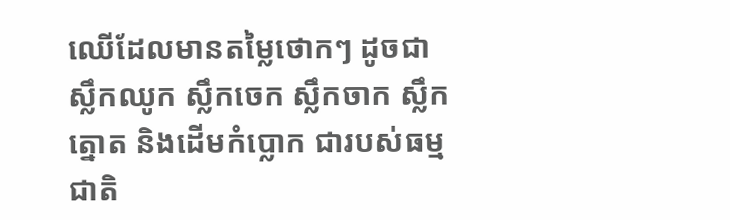ឈើដែលមានតម្លៃថោកៗ ដូចជាស្លឹកឈូក ស្លឹកចេក ស្លឹកចាក ស្លឹកត្នោត និងដើមកំប្លោក ជារបស់ធម្មជាតិ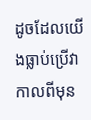ដូចដែលយើងធ្លាប់ប្រើវាកាលពីមុន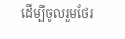ដើម្បីចូលរួមថែរ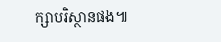ក្សាបរិស្ថានផង៕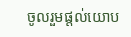ចូលរួមផ្តល់យោប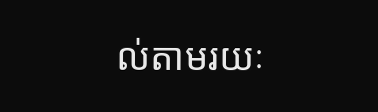ល់តាមរយៈ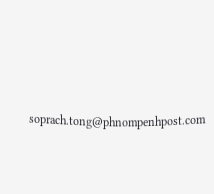soprach.tong@phnompenhpost.com